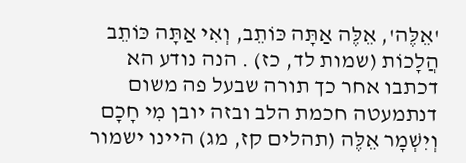'אֵלֶּה', אֵלֶּה אַתָּה כּוֹתֵב, וְאִי אַתָּה כּוֹתֵב הֲלָכוֹת (שמות לד, כז) . הנה נודע הא דכתבו אחר כך תורה שבעל פה משום דנתמעטה חכמת הלב ובזה יובן מִי חָכָם וְיִשְׁמָר אֵלֶּה (תהלים קז, מג) היינו ישמור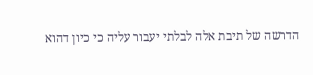הדרשה של תיבת אלה לבלתי יעבור עליה כי כיון דהוא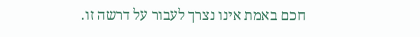חכם באמת אינו נצרך לעבור על דרשה זו.